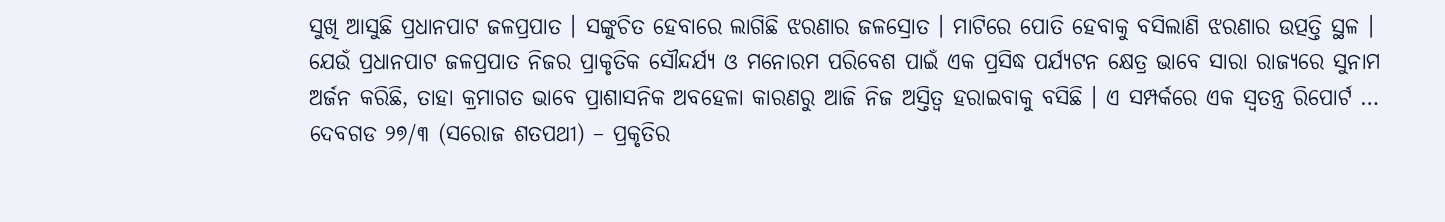ସୁଖି ଆସୁଛି ପ୍ରଧାନପାଟ ଜଳପ୍ରପାତ । ସଙ୍କୁଚିତ ହେବାରେ ଲାଗିଛି ଝରଣାର ଜଳସ୍ରୋତ । ମାଟିରେ ପୋତି ହେବାକୁ ବସିଲାଣି ଝରଣାର ଉତ୍ପତ୍ତି ସ୍ଥଳ । ଯେଉଁ ପ୍ରଧାନପାଟ ଜଳପ୍ରପାତ ନିଜର ପ୍ରାକୃତିକ ସୌନ୍ଦର୍ଯ୍ୟ ଓ ମନୋରମ ପରିବେଶ ପାଇଁ ଏକ ପ୍ରସିଦ୍ଧ ପର୍ଯ୍ୟଟନ କ୍ଷେତ୍ର ଭାବେ ସାରା ରାଜ୍ୟରେ ସୁନାମ ଅର୍ଜନ କରିଛି, ତାହା କ୍ରମାଗତ ଭାବେ ପ୍ରାଶାସନିକ ଅବହେଳା କାରଣରୁ ଆଜି ନିଜ ଅସ୍ତିତ୍ୱ ହରାଇବାକୁ ବସିଛି । ଏ ସମ୍ପର୍କରେ ଏକ ସ୍ୱତନ୍ତ୍ର ରିପୋର୍ଟ …
ଦେବଗଡ ୨୭/୩ (ସରୋଜ ଶତପଥୀ) – ପ୍ରକୃତିର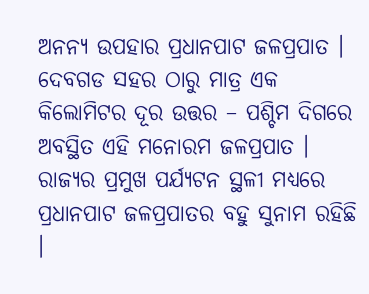ଅନନ୍ୟ ଉପହାର ପ୍ରଧାନପାଟ ଜଳପ୍ରପାତ । ଦେବଗଡ ସହର ଠାରୁ ମାତ୍ର ଏକ କିଲୋମିଟର ଦୂର ଉତ୍ତର – ପଶ୍ଚିମ ଦିଗରେ ଅବସ୍ଥିତ ଏହି ମନୋରମ ଜଳପ୍ରପାତ । ରାଜ୍ୟର ପ୍ରମୁଖ ପର୍ଯ୍ୟଟନ ସ୍ଥଳୀ ମଧ୍ୟରେ ପ୍ରଧାନପାଟ ଜଳପ୍ରପାତର ବହୁ ସୁନାମ ରହିଛି ।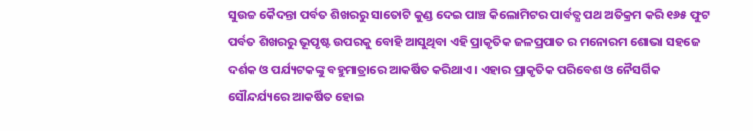ସୁଉଚ୍ଚ କୈଦନ୍ତା ପର୍ବତ ଶିଖରରୁ ସାତୋଟି କୁଣ୍ଡ ଦେଇ ପାଞ୍ଚ କିଲୋମିଟର ପାର୍ବତ୍ଯ ପଥ ଅତିକ୍ରମ କରି ୧୬୫ ଫୁଟ ପର୍ବତ ଶିଖରରୁ ଭୂପୃଷ୍ଟ ଉପରକୁ ବୋହି ଆସୁଥିବା ଏହି ପ୍ରାକୃତିକ ଜଳପ୍ରପାତ ର ମନୋରମ ଶୋଭା ସହଜେ ଦର୍ଶକ ଓ ପର୍ଯ୍ୟଟକଙ୍କୁ ବହୁମାତ୍ରାରେ ଆକର୍ଷିତ କରିଥାଏ । ଏହାର ପ୍ରାକୃତିକ ପରିବେଶ ଓ ନୈସର୍ଗିକ ସୌନ୍ଦର୍ଯ୍ୟରେ ଆକର୍ଷିତ ହୋଇ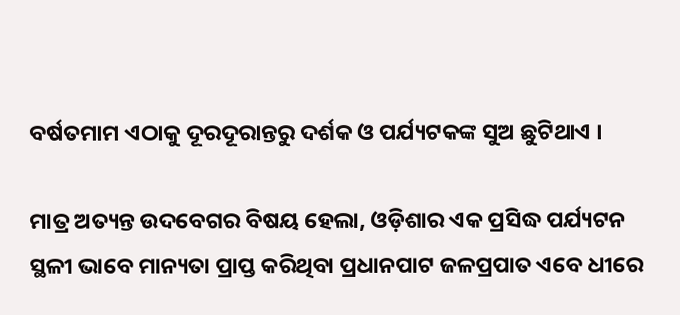ବର୍ଷତମାମ ଏଠାକୁ ଦୂରଦୂରାନ୍ତରୁ ଦର୍ଶକ ଓ ପର୍ଯ୍ୟଟକଙ୍କ ସୁଅ ଛୁଟିଥାଏ ।

ମାତ୍ର ଅତ୍ୟନ୍ତ ଉଦବେଗର ବିଷୟ ହେଲା, ଓଡ଼ିଶାର ଏକ ପ୍ରସିଦ୍ଧ ପର୍ଯ୍ୟଟନ ସ୍ଥଳୀ ଭାବେ ମାନ୍ୟତା ପ୍ରାପ୍ତ କରିଥିବା ପ୍ରଧାନପାଟ ଜଳପ୍ରପାତ ଏବେ ଧୀରେ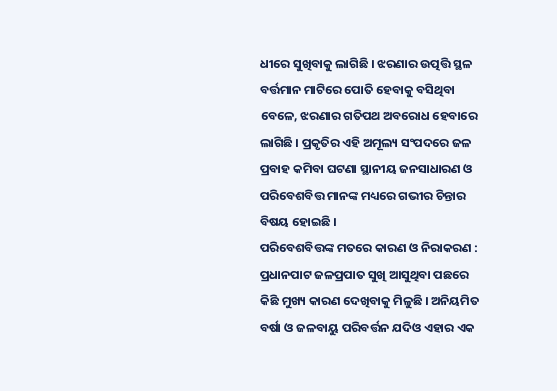ଧୀରେ ସୁଖିବାକୁ ଲାଗିଛି । ଝରଣାର ଉତ୍ପତ୍ତି ସ୍ଥଳ ବର୍ତ୍ତମାନ ମାଟିରେ ପୋତି ହେବାକୁ ବସିଥିବା ବେଳେ, ଝରଣାର ଗତିପଥ ଅବରୋଧ ହେବାରେ ଲାଗିଛି । ପ୍ରକୃତିର ଏହି ଅମୂଲ୍ୟ ସଂପଦରେ ଜଳ ପ୍ରବାହ କମିବା ଘଟଣା ସ୍ଥାନୀୟ ଜନସାଧାରଣ ଓ ପରିବେଶବିତ୍ତ ମାନଙ୍କ ମଧ୍ୟରେ ଗଭୀର ଚିନ୍ତାର ବିଷୟ ହୋଇଛି ।
ପରିବେଶବିତ୍ତଙ୍କ ମତରେ କାରଣ ଓ ନିରାକରଣ :
ପ୍ରଧାନପାଟ ଜଳପ୍ରପାତ ସୁଖି ଆସୁଥିବା ପଛରେ କିଛି ମୁଖ୍ୟ କାରଣ ଦେଖିବାକୁ ମିଳୁଛି । ଅନିୟମିତ ବର୍ଷା ଓ ଜଳବାୟୁ ପରିବର୍ତ୍ତନ ଯଦିଓ ଏହାର ଏକ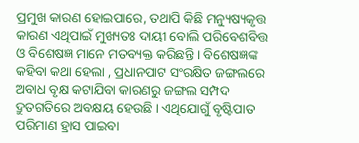ପ୍ରମୁଖ କାରଣ ହୋଇପାରେ, ତଥାପି କିଛି ମନ୍ୟୁଷ୍ୟକୃତ୍ତ କାରଣ ଏଥିପାଇଁ ମୁଖ୍ୟତଃ ଦାୟୀ ବୋଲି ପରିବେଶବିତ୍ତ ଓ ବିଶେଷଜ୍ଞ ମାନେ ମତବ୍ୟକ୍ତ କରିଛନ୍ତି । ବିଶେଷଜ୍ଞଙ୍କ କହିବା କଥା ହେଲା , ପ୍ରଧାନପାଟ ସଂରକ୍ଷିତ ଜଙ୍ଗଲରେ ଅବାଧ ବୃକ୍ଷ କଟାଯିବା କାରଣରୁ ଜଙ୍ଗଲ ସମ୍ପଦ ଦ୍ରୁତଗତିରେ ଅବକ୍ଷୟ ହେଉଛି । ଏଥିଯୋଗୁଁ ବୃଷ୍ଟିପାତ ପରିମାଣ ହ୍ରାସ ପାଇବା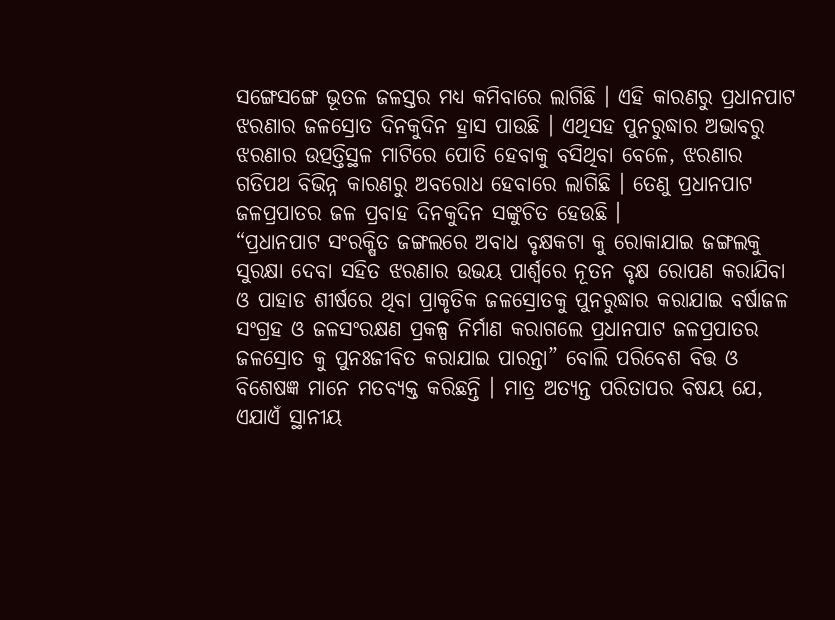ସଙ୍ଗେସଙ୍ଗେ ଭୂତଳ ଜଳସ୍ତର ମଧ୍ୟ କମିବାରେ ଲାଗିଛି । ଏହି କାରଣରୁ ପ୍ରଧାନପାଟ ଝରଣାର ଜଳସ୍ରୋତ ଦିନକୁଦିନ ହ୍ରାସ ପାଉଛି । ଏଥିସହ ପୁନରୁଦ୍ଧାର ଅଭାବରୁ ଝରଣାର ଉତ୍ପତ୍ତିସ୍ଥଳ ମାଟିରେ ପୋତି ହେବାକୁ ବସିଥିବା ବେଳେ, ଝରଣାର ଗତିପଥ ବିଭିନ୍ନ କାରଣରୁ ଅବରୋଧ ହେବାରେ ଲାଗିଛି । ତେଣୁ ପ୍ରଧାନପାଟ ଜଳପ୍ରପାତର ଜଳ ପ୍ରବାହ ଦିନକୁଦିନ ସଙ୍କୁଚିତ ହେଉଛି ।
“ପ୍ରଧାନପାଟ ସଂରକ୍ଷିତ ଜଙ୍ଗଲରେ ଅବାଧ ବୃକ୍ଷକଟା କୁ ରୋକାଯାଇ ଜଙ୍ଗଲକୁ ସୁରକ୍ଷା ଦେବା ସହିତ ଝରଣାର ଉଭୟ ପାର୍ଶ୍ୱରେ ନୂତନ ବୃକ୍ଷ ରୋପଣ କରାଯିବା ଓ ପାହାଡ ଶୀର୍ଷରେ ଥିବା ପ୍ରାକୃତିକ ଜଳସ୍ରୋତକୁ ପୁନରୁଦ୍ଧାର କରାଯାଇ ବର୍ଷାଜଳ ସଂଗ୍ରହ ଓ ଜଳସଂରକ୍ଷଣ ପ୍ରକଳ୍ପ ନିର୍ମାଣ କରାଗଲେ ପ୍ରଧାନପାଟ ଜଳପ୍ରପାତର ଜଳସ୍ରୋତ କୁ ପୁନଃଜୀବିତ କରାଯାଇ ପାରନ୍ତା” ବୋଲି ପରିବେଶ ବିତ୍ତ ଓ ବିଶେଷଜ୍ଞ ମାନେ ମତବ୍ୟକ୍ତ କରିଛନ୍ତି । ମାତ୍ର ଅତ୍ୟନ୍ତ ପରିତାପର ବିଷୟ ଯେ, ଏଯାଏଁ ସ୍ଥାନୀୟ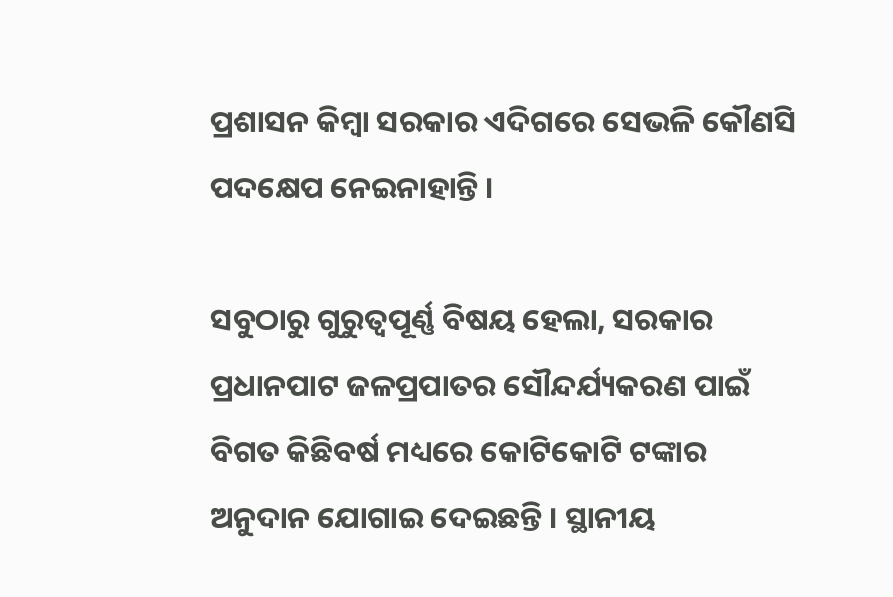ପ୍ରଶାସନ କିମ୍ବା ସରକାର ଏଦିଗରେ ସେଭଳି କୌଣସି ପଦକ୍ଷେପ ନେଇନାହାନ୍ତି ।

ସବୁଠାରୁ ଗୁରୁତ୍ୱପୂର୍ଣ୍ଣ ବିଷୟ ହେଲା, ସରକାର ପ୍ରଧାନପାଟ ଜଳପ୍ରପାତର ସୌନ୍ଦର୍ଯ୍ୟକରଣ ପାଇଁ ବିଗତ କିଛିବର୍ଷ ମଧ୍ୟରେ କୋଟିକୋଟି ଟଙ୍କାର ଅନୁଦାନ ଯୋଗାଇ ଦେଇଛନ୍ତି । ସ୍ଥାନୀୟ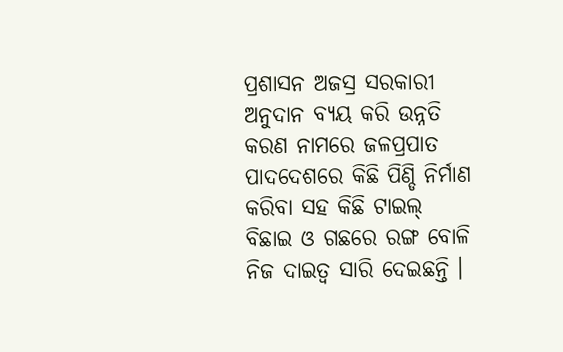ପ୍ରଶାସନ ଅଜସ୍ର ସରକାରୀ ଅନୁଦାନ ବ୍ୟୟ କରି ଉନ୍ନତି କରଣ ନାମରେ ଜଳପ୍ରପାତ ପାଦଦେଶରେ କିଛି ପିଣ୍ଡି ନିର୍ମାଣ କରିବା ସହ କିଛି ଟାଇଲ୍ ବିଛାଇ ଓ ଗଛରେ ରଙ୍ଗ ବୋଳି ନିଜ ଦାଇତ୍ୱ ସାରି ଦେଇଛନ୍ତି ।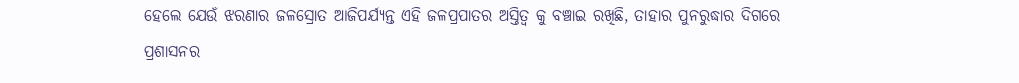ହେଲେ ଯେଉଁ ଝରଣାର ଜଳସ୍ରୋତ ଆଜିପର୍ଯ୍ୟନ୍ତ ଏହି ଜଳପ୍ରପାତର ଅସ୍ତିତ୍ୱ କୁ ବଞ୍ଚାଇ ରଖିଛି, ତାହାର ପୁନରୁଦ୍ଧାର ଦିଗରେ ପ୍ରଶାସନର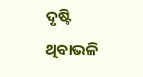ଦୃଷ୍ଟି ଥିବାଭଳି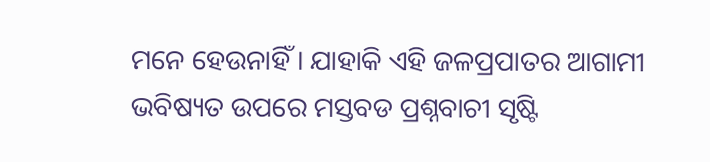ମନେ ହେଉନାହିଁ । ଯାହାକି ଏହି ଜଳପ୍ରପାତର ଆଗାମୀ ଭବିଷ୍ୟତ ଉପରେ ମସ୍ତବଡ ପ୍ରଶ୍ନବାଚୀ ସୃଷ୍ଟି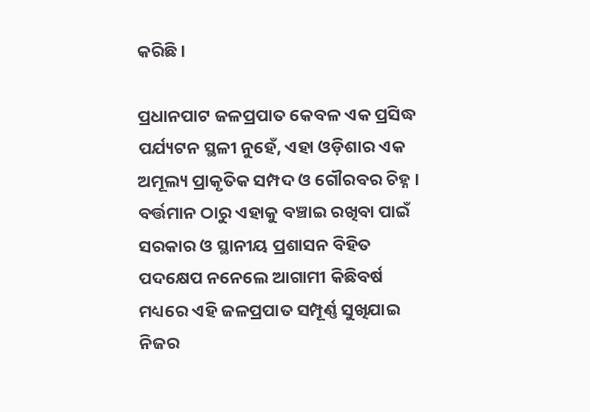କରିଛି ।

ପ୍ରଧାନପାଟ ଜଳପ୍ରପାତ କେବଳ ଏକ ପ୍ରସିଦ୍ଧ ପର୍ଯ୍ୟଟନ ସ୍ଥଳୀ ନୁହେଁ, ଏହା ଓଡ଼ିଶାର ଏକ ଅମୂଲ୍ୟ ପ୍ରାକୃତିକ ସମ୍ପଦ ଓ ଗୌରବର ଚିହ୍ନ । ବର୍ତ୍ତମାନ ଠାରୁ ଏହାକୁ ବଞ୍ଚାଇ ରଖିବା ପାଇଁ ସରକାର ଓ ସ୍ଥାନୀୟ ପ୍ରଶାସନ ବିହିତ ପଦକ୍ଷେପ ନନେଲେ ଆଗାମୀ କିଛିବର୍ଷ ମଧ୍ୟରେ ଏହି ଜଳପ୍ରପାତ ସମ୍ପୂର୍ଣ୍ଣ ସୁଖିଯାଇ ନିଜର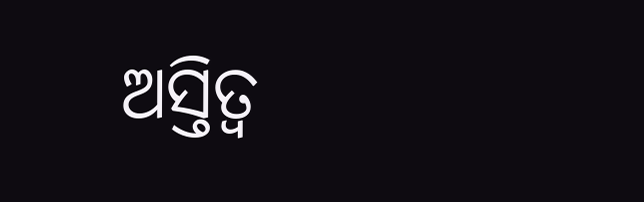ଅସ୍ତିତ୍ୱ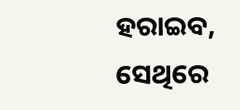ହରାଇବ, ସେଥିରେ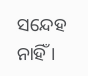ସନ୍ଦେହ ନାହିଁ ।